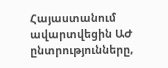Հայաստանում ավարտվեցին ԱԺ ընտրությունները,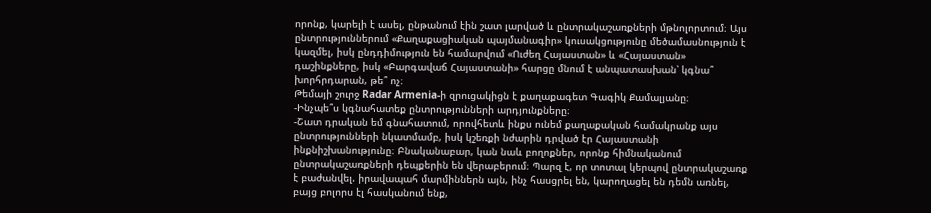որոնք, կարելի է ասել, ընթանում էին շատ լարված և ընտրակաշառքների մթնոլորտում։ Այս ընտրություններում «Քաղաքացիական պայմանագիր» կուսակցությունը մեծամասնություն է կազմել, իսկ ընդդիմություն են համարվում «Ուժեղ Հայաստան» և «Հայաստան» դաշինքները, իսկ «Բարգավաճ Հայաստանի» հարցը մնում է անպատասխան՝ կգնա՞ խորհրդարան, թե՞ ոչ։
Թեմայի շուրջ Radar Armenia-ի զրուցակիցն է քաղաքագետ Գագիկ Քամալյանը։
-Ինչպե՞ս կգնահատեք ընտրությունների արդյունքները։
-Շատ դրական եմ գնահատում, որովհետև ինքս ունեմ քաղաքական համակրանք այս ընտրությունների նկատմամբ, իսկ կշեռքի նժարին դրված էր Հայաստանի ինքնիշխանությունը։ Բնականաբար, կան նաև բողոքներ, որոնք հիմնականում ընտրակաշառքների դեպքերին են վերաբերում։ Պարզ է, որ տոտալ կերպով ընտրակաշառք է բաժանվել. իրավապահ մարմիններն այն, ինչ հասցրել են, կարողացել են դեմն առնել, բայց բոլորս էլ հասկանում ենք,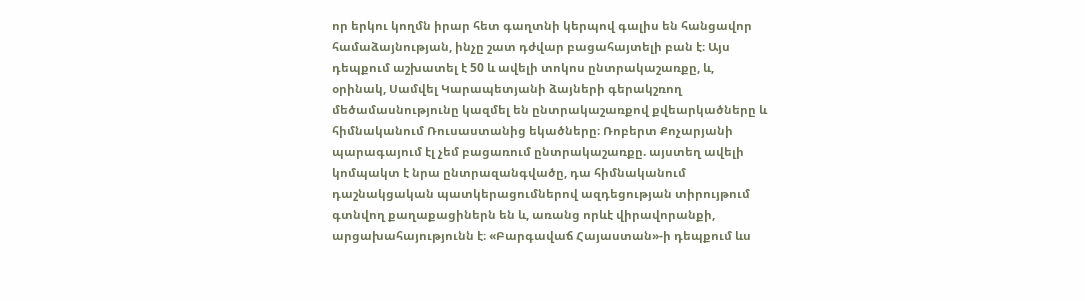որ երկու կողմն իրար հետ գաղտնի կերպով գալիս են հանցավոր համաձայնության, ինչը շատ դժվար բացահայտելի բան է։ Այս դեպքում աշխատել է 50 և ավելի տոկոս ընտրակաշառքը, և, օրինակ, Սամվել Կարապետյանի ձայների գերակշռող մեծամասնությունը կազմել են ընտրակաշառքով քվեարկածները և հիմնականում Ռուսաստանից եկածները։ Ռոբերտ Քոչարյանի պարագայում էլ չեմ բացառում ընտրակաշառքը. այստեղ ավելի կոմպակտ է նրա ընտրազանգվածը, դա հիմնականում դաշնակցական պատկերացումներով ազդեցության տիրույթում գտնվող քաղաքացիներն են և, առանց որևէ վիրավորանքի, արցախահայությունն է։ «Բարգավաճ Հայաստան»-ի դեպքում ևս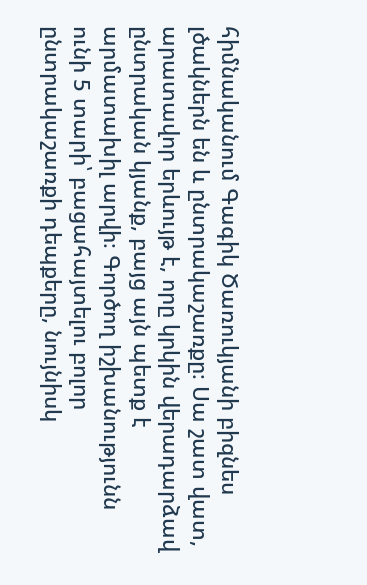հիմնականում Գագիկ Ծառուկյանի բիզնես լծակներն են և ընտրակաշառքը։ Սա շատ վատ, արատավոր երևույթ է, որը կրկին վերադարձավ ընտրական կյանք, բայց այն պետք է արմատախիլ արվի։ Գործող իշխանությունն ունի 5 տարի՝ բացահայտելու բոլոր ընտրակաշառքի դեպքերը, նույնիսկ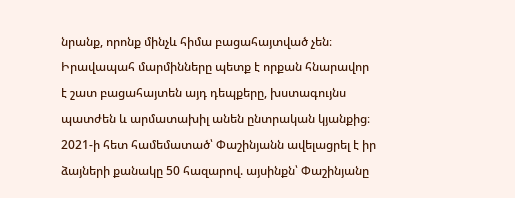նրանք, որոնք մինչև հիմա բացահայտված չեն։ Իրավապահ մարմինները պետք է որքան հնարավոր է շատ բացահայտեն այդ դեպքերը, խստագույնս պատժեն և արմատախիլ անեն ընտրական կյանքից։
2021-ի հետ համեմատած՝ Փաշինյանն ավելացրել է իր ձայների քանակը 50 հազարով. այսինքն՝ Փաշինյանը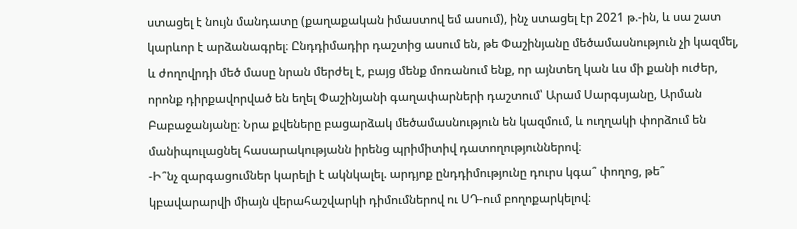ստացել է նույն մանդատը (քաղաքական իմաստով եմ ասում), ինչ ստացել էր 2021 թ.-ին, և սա շատ կարևոր է արձանագրել։ Ընդդիմադիր դաշտից ասում են, թե Փաշինյանը մեծամասնություն չի կազմել, և ժողովրդի մեծ մասը նրան մերժել է, բայց մենք մոռանում ենք, որ այնտեղ կան ևս մի քանի ուժեր, որոնք դիրքավորված են եղել Փաշինյանի գաղափարների դաշտում՝ Արամ Սարգսյանը, Արման Բաբաջանյանը։ Նրա քվեները բացարձակ մեծամասնություն են կազմում, և ուղղակի փորձում են մանիպուլացնել հասարակությանն իրենց պրիմիտիվ դատողություններով։
-Ի՞նչ զարգացումներ կարելի է ակնկալել. արդյոք ընդդիմությունը դուրս կգա՞ փողոց, թե՞ կբավարարվի միայն վերահաշվարկի դիմումներով ու ՍԴ-ում բողոքարկելով։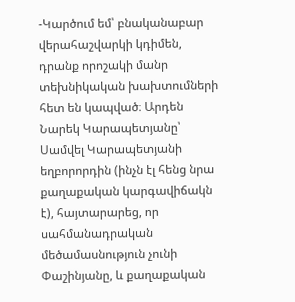-Կարծում եմ՝ բնականաբար վերահաշվարկի կդիմեն, դրանք որոշակի մանր տեխնիկական խախտումների հետ են կապված։ Արդեն Նարեկ Կարապետյանը՝ Սամվել Կարապետյանի եղբորորդին (ինչն էլ հենց նրա քաղաքական կարգավիճակն է), հայտարարեց, որ սահմանադրական մեծամասնություն չունի Փաշինյանը, և քաղաքական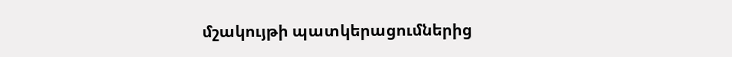մշակույթի պատկերացումներից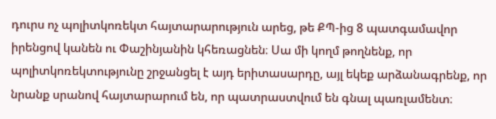դուրս ոչ պոլիտկոռեկտ հայտարարություն արեց, թե ՔՊ-ից 8 պատգամավոր իրենցով կանեն ու Փաշինյանին կհեռացնեն։ Սա մի կողմ թողնենք, որ պոլիտկոռեկտությունը շրջանցել է այդ երիտասարդը, այլ եկեք արձանագրենք, որ նրանք սրանով հայտարարում են, որ պատրաստվում են գնալ պառլամենտ։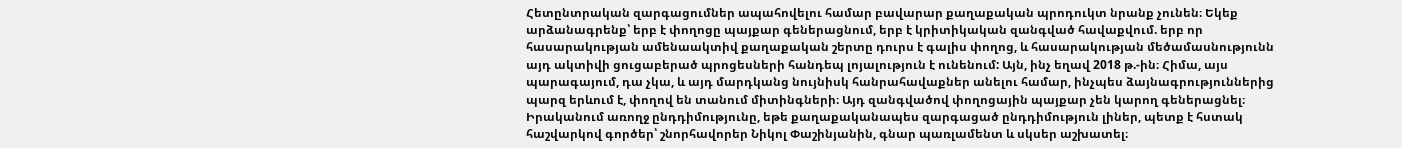Հետընտրական զարգացումներ ապահովելու համար բավարար քաղաքական պրոդուկտ նրանք չունեն։ Եկեք արձանագրենք՝ երբ է փողոցը պայքար գեներացնում, երբ է կրիտիկական զանգված հավաքվում. երբ որ հասարակության ամենաակտիվ քաղաքական շերտը դուրս է գալիս փողոց, և հասարակության մեծամասնությունն այդ ակտիվի ցուցաբերած պրոցեսների հանդեպ լոյալություն է ունենում: Այն, ինչ եղավ 2018 թ.-ին։ Հիմա, այս պարագայում, դա չկա, և այդ մարդկանց նույնիսկ հանրահավաքներ անելու համար, ինչպես ձայնագրություններից պարզ երևում է, փողով են տանում միտինգների։ Այդ զանգվածով փողոցային պայքար չեն կարող գեներացնել։ Իրականում առողջ ընդդիմությունը, եթե քաղաքականապես զարգացած ընդդիմություն լիներ, պետք է հստակ հաշվարկով գործեր՝ շնորհավորեր Նիկոլ Փաշինյանին, գնար պառլամենտ և սկսեր աշխատել։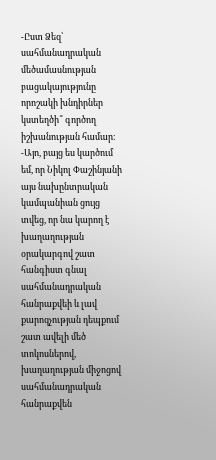-Ըստ Ձեզ՝ սահմանադրական մեծամասնության բացակայությունը որոշակի խնդիրներ կստեղծի՞ գործող իշխանության համար։
-Այո, բայց ես կարծում եմ, որ Նիկոլ Փաշինյանի այս նախընտրական կամպանիան ցույց տվեց, որ նա կարող է խաղաղության օրակարգով շատ հանգիստ գնալ սահմանադրական հանրաքվեի և լավ քարոզչության դեպքում շատ ավելի մեծ տոկոսներով, խաղաղության միջոցով սահմանադրական հանրաքվեն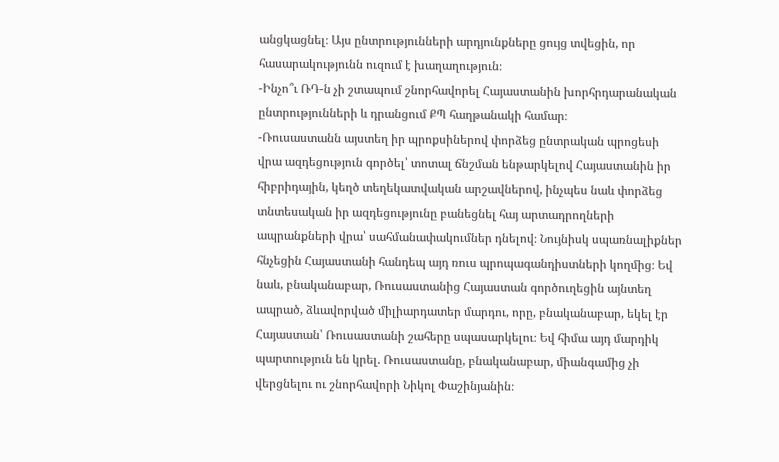անցկացնել։ Այս ընտրությունների արդյունքները ցույց տվեցին, որ հասարակությունն ուզում է խաղաղություն։
-Ինչո՞ւ ՌԴ-ն չի շտապում շնորհավորել Հայաստանին խորհրդարանական ընտրությունների և դրանցում ՔՊ հաղթանակի համար։
-Ռուսաստանն այստեղ իր պրոքսիներով փորձեց ընտրական պրոցեսի վրա ազդեցություն գործել՝ տոտալ ճնշման ենթարկելով Հայաստանին իր հիբրիդային, կեղծ տեղեկատվական արշավներով, ինչպես նաև փորձեց տնտեսական իր ազդեցությունը բանեցնել հայ արտադրողների ապրանքների վրա՝ սահմանափակումներ դնելով։ Նույնիսկ սպառնալիքներ հնչեցին Հայաստանի հանդեպ այդ ռուս պրոպագանդիստների կողմից։ Եվ նաև, բնականաբար, Ռուսաստանից Հայաստան գործուղեցին այնտեղ ապրած, ձևավորված միլիարդատեր մարդու, որը, բնականաբար, եկել էր Հայաստան՝ Ռուսաստանի շահերը սպասարկելու։ Եվ հիմա այդ մարդիկ պարտություն են կրել. Ռուսաստանը, բնականաբար, միանգամից չի վերցնելու ու շնորհավորի Նիկոլ Փաշինյանին։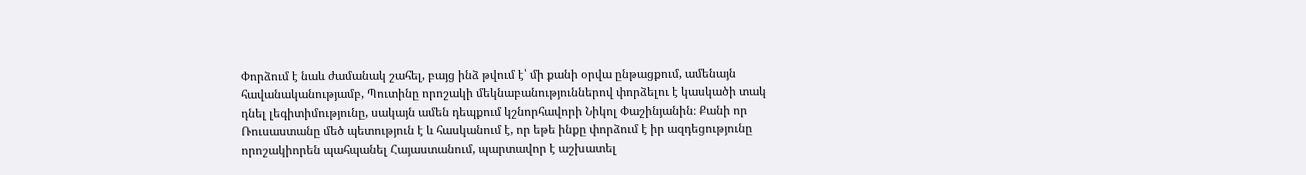Փորձում է նաև ժամանակ շահել, բայց ինձ թվում է՝ մի քանի օրվա ընթացքում, ամենայն հավանականությամբ, Պուտինը որոշակի մեկնաբանություններով փորձելու է կասկածի տակ դնել լեգիտիմությունը, սակայն ամեն դեպքում կշնորհավորի Նիկոլ Փաշինյանին։ Քանի որ Ռուսաստանը մեծ պետություն է և հասկանում է, որ եթե ինքը փորձում է իր ազդեցությունը որոշակիորեն պահպանել Հայաստանում, պարտավոր է աշխատել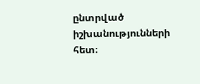ընտրված իշխանությունների հետ։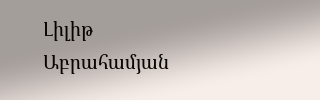Լիլիթ Աբրահամյան